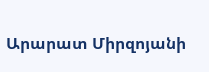Արարատ Միրզոյանի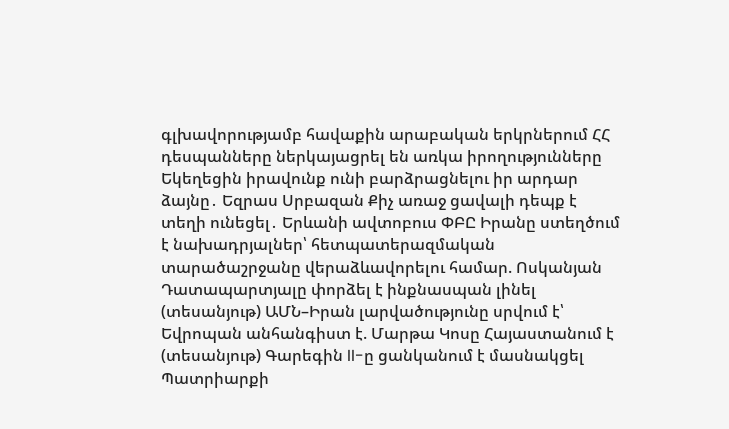գլխավորությամբ հավաքին արաբական երկրներում ՀՀ դեսպանները ներկայացրել են առկա իրողությունները Եկեղեցին իրավունք ունի բարձրացնելու իր արդար ձայնը․ Եզրաս Սրբազան Քիչ առաջ ցավալի դեպք է տեղի ունեցել․ Երևանի ավտոբուս ՓԲԸ Իրանը ստեղծում է նախադրյալներ՝ հետպատերազմական տարածաշրջանը վերաձևավորելու համար. Ոսկանյան Դատապարտյալը փորձել է ինքնասպան լինել (տեսանյութ) ԱՄՆ–Իրան լարվածությունը սրվում է՝ Եվրոպան անհանգիստ է. Մարթա Կոսը Հայաստանում է (տեսանյութ) Գարեգին II-ը ցանկանում է մասնակցել Պատրիարքի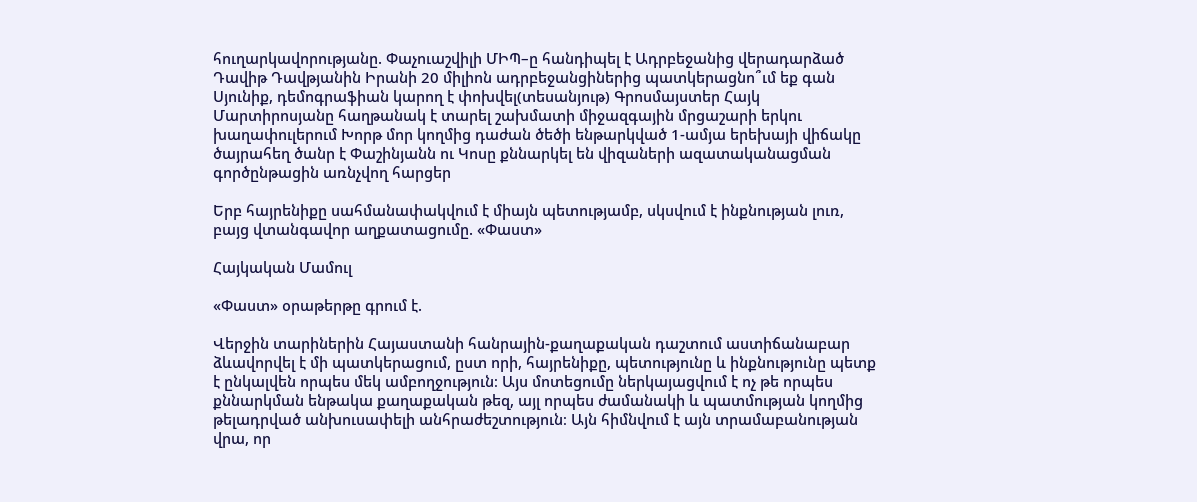հուղարկավորությանը. Փաչուաշվիլի ՄԻՊ–ը հանդիպել է Ադրբեջանից վերադարձած Դավիթ Դավթյանին Իրանի 20 միլիոն ադրբեջանցիներից պատկերացնո՞ւմ եք գան Սյունիք, դեմոգրաֆիան կարող է փոխվել(տեսանյութ) Գրոսմայստեր Հայկ Մարտիրոսյանը հաղթանակ է տարել շախմատի միջազգային մրցաշարի երկու խաղափուլերում Խորթ մոր կողմից դաժան ծեծի ենթարկված 1-ամյա երեխայի վիճակը ծայրահեղ ծանր է Փաշինյանն ու Կոսը քննարկել են վիզաների ազատականացման գործընթացին առնչվող հարցեր

Երբ հայրենիքը սահմանափակվում է միայն պետությամբ, սկսվում է ինքնության լուռ, բայց վտանգավոր աղքատացումը. «Փաստ»

Հայկական Մամուլ

«Փաստ» օրաթերթը գրում է.

Վերջին տարիներին Հայաստանի հանրային-քաղաքական դաշտում աստիճանաբար ձևավորվել է մի պատկերացում, ըստ որի, հայրենիքը, պետությունը և ինքնությունը պետք է ընկալվեն որպես մեկ ամբողջություն։ Այս մոտեցումը ներկայացվում է ոչ թե որպես քննարկման ենթակա քաղաքական թեզ, այլ որպես ժամանակի և պատմության կողմից թելադրված անխուսափելի անհրաժեշտություն։ Այն հիմնվում է այն տրամաբանության վրա, որ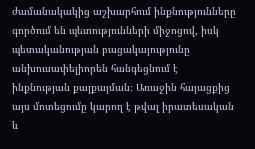ժամանակակից աշխարհում ինքնությունները գործում են պետությունների միջոցով, իսկ պետականության բացակայությունը անխուսափելիորեն հանգեցնում է ինքնության քայքայման։ Առաջին հայացքից այս մոտեցումը կարող է թվալ իրատեսական և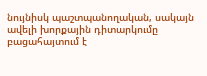նույնիսկ պաշտպանողական, սակայն ավելի խորքային դիտարկումը բացահայտում է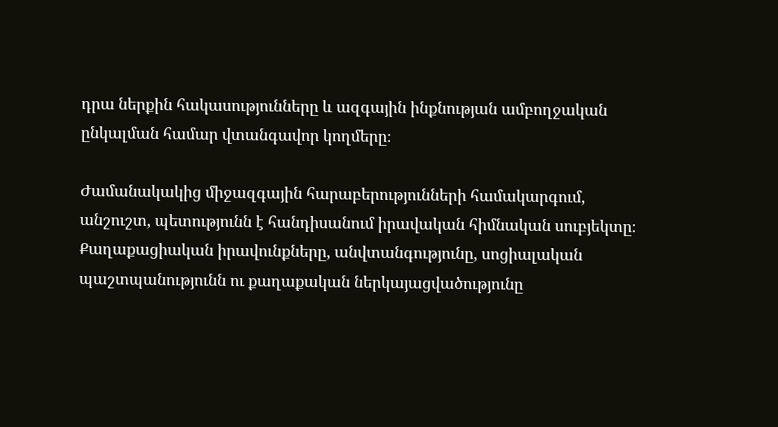դրա ներքին հակասությունները և ազգային ինքնության ամբողջական ընկալման համար վտանգավոր կողմերը։

Ժամանակակից միջազգային հարաբերությունների համակարգում, անշուշտ, պետությունն է հանդիսանում իրավական հիմնական սուբյեկտը։ Քաղաքացիական իրավունքները, անվտանգությունը, սոցիալական պաշտպանությունն ու քաղաքական ներկայացվածությունը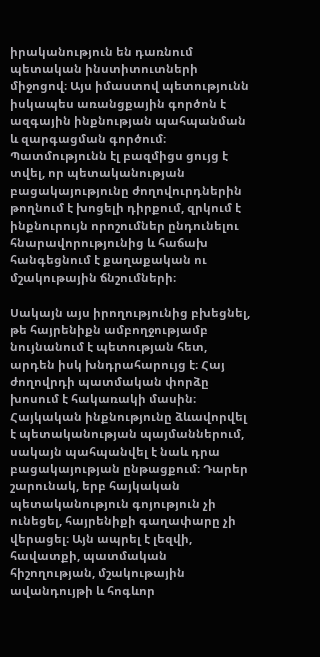իրականություն են դառնում պետական ինստիտուտների միջոցով։ Այս իմաստով պետությունն իսկապես առանցքային գործոն է ազգային ինքնության պահպանման և զարգացման գործում։ Պատմությունն էլ բազմիցս ցույց է տվել, որ պետականության բացակայությունը ժողովուրդներին թողնում է խոցելի դիրքում, զրկում է ինքնուրույն որոշումներ ընդունելու հնարավորությունից և հաճախ հանգեցնում է քաղաքական ու մշակութային ճնշումների։

Սակայն այս իրողությունից բխեցնել, թե հայրենիքն ամբողջությամբ նույնանում է պետության հետ, արդեն իսկ խնդրահարույց է։ Հայ ժողովրդի պատմական փորձը խոսում է հակառակի մասին։ Հայկական ինքնությունը ձևավորվել է պետականության պայմաններում, սակայն պահպանվել է նաև դրա բացակայության ընթացքում։ Դարեր շարունակ, երբ հայկական պետականություն գոյություն չի ունեցել, հայրենիքի գաղափարը չի վերացել։ Այն ապրել է լեզվի, հավատքի, պատմական հիշողության, մշակութային ավանդույթի և հոգևոր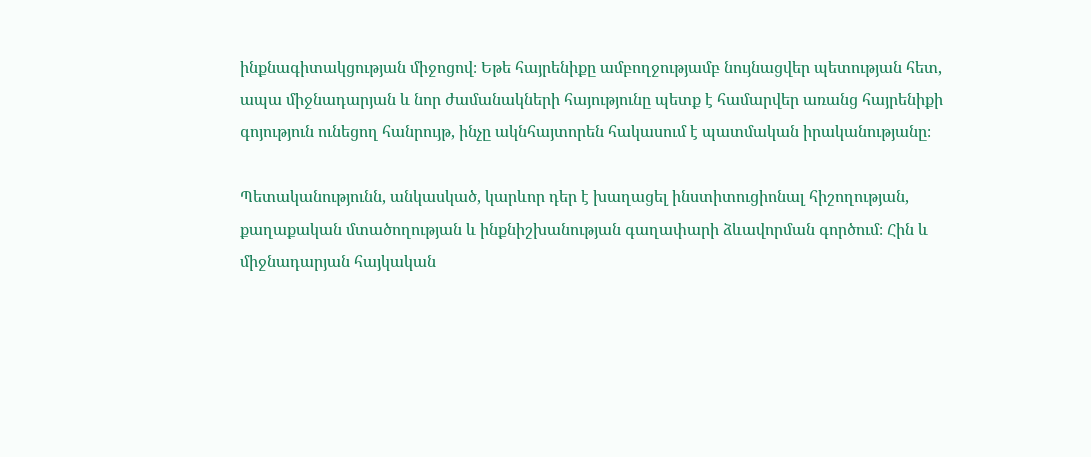ինքնագիտակցության միջոցով։ Եթե հայրենիքը ամբողջությամբ նույնացվեր պետության հետ, ապա միջնադարյան և նոր ժամանակների հայությունը պետք է համարվեր առանց հայրենիքի գոյություն ունեցող հանրույթ, ինչը ակնհայտորեն հակասում է պատմական իրականությանը։

Պետականությունն, անկասկած, կարևոր դեր է խաղացել ինստիտուցիոնալ հիշողության, քաղաքական մտածողության և ինքնիշխանության գաղափարի ձևավորման գործում։ Հին և միջնադարյան հայկական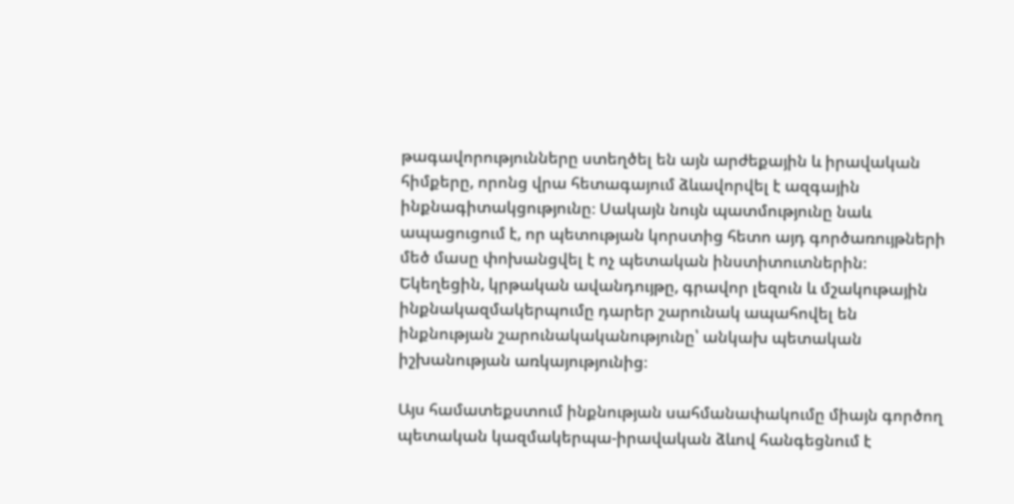թագավորությունները ստեղծել են այն արժեքային և իրավական հիմքերը, որոնց վրա հետագայում ձևավորվել է ազգային ինքնագիտակցությունը։ Սակայն նույն պատմությունը նաև ապացուցում է, որ պետության կորստից հետո այդ գործառույթների մեծ մասը փոխանցվել է ոչ պետական ինստիտուտներին։ Եկեղեցին, կրթական ավանդույթը, գրավոր լեզուն և մշակութային ինքնակազմակերպումը դարեր շարունակ ապահովել են ինքնության շարունակականությունը՝ անկախ պետական իշխանության առկայությունից։

Այս համատեքստում ինքնության սահմանափակումը միայն գործող պետական կազմակերպա-իրավական ձևով հանգեցնում է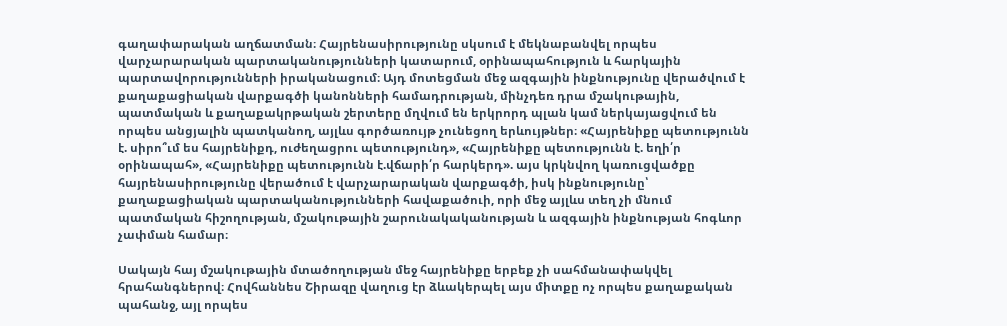գաղափարական աղճատման։ Հայրենասիրությունը սկսում է մեկնաբանվել որպես վարչարարական պարտականությունների կատարում, օրինապահություն և հարկային պարտավորությունների իրականացում։ Այդ մոտեցման մեջ ազգային ինքնությունը վերածվում է քաղաքացիական վարքագծի կանոնների համադրության, մինչդեռ դրա մշակութային, պատմական և քաղաքակրթական շերտերը մղվում են երկրորդ պլան կամ ներկայացվում են որպես անցյալին պատկանող, այլևս գործառույթ չունեցող երևույթներ։ «Հայրենիքը պետությունն է. սիրո՞ւմ ես հայրենիքդ, ուժեղացրու պետությունդ», «Հայրենիքը պետությունն է. եղի՛ր օրինապահ», «Հայրենիքը պետությունն է.վճարի՛ր հարկերդ». այս կրկնվող կառուցվածքը հայրենասիրությունը վերածում է վարչարարական վարքագծի, իսկ ինքնությունը՝ քաղաքացիական պարտականությունների հավաքածուի, որի մեջ այլևս տեղ չի մնում պատմական հիշողության, մշակութային շարունակականության և ազգային ինքնության հոգևոր չափման համար։

Սակայն հայ մշակութային մտածողության մեջ հայրենիքը երբեք չի սահմանափակվել հրահանգներով։ Հովհաննես Շիրազը վաղուց էր ձևակերպել այս միտքը ոչ որպես քաղաքական պահանջ, այլ որպես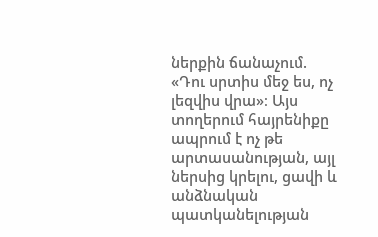ներքին ճանաչում. «Դու սրտիս մեջ ես, ոչ լեզվիս վրա»։ Այս տողերում հայրենիքը ապրում է ոչ թե արտասանության, այլ ներսից կրելու, ցավի և անձնական պատկանելության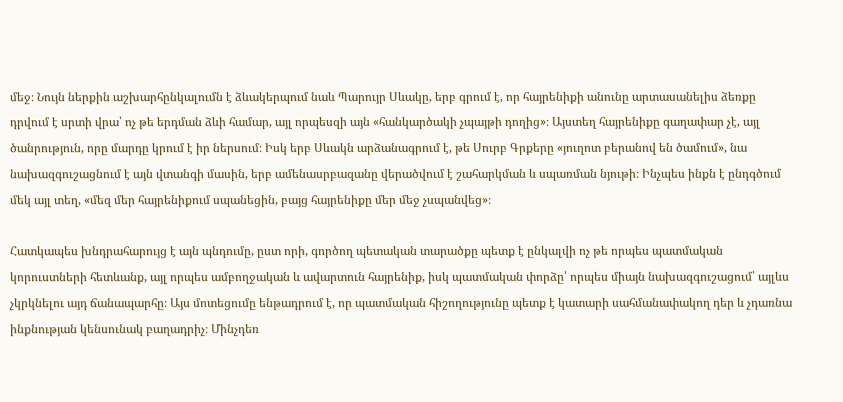մեջ։ Նույն ներքին աշխարհընկալումն է ձևակերպում նաև Պարույր Սևակը, երբ գրում է, որ հայրենիքի անունը արտասանելիս ձեռքը դրվում է սրտի վրա՝ ոչ թե երդման ձևի համար, այլ որպեսզի այն «հանկարծակի չպայթի դողից»։ Այստեղ հայրենիքը գաղափար չէ, այլ ծանրություն, որը մարդը կրում է իր ներսում։ Իսկ երբ Սևակն արձանագրում է, թե Սուրբ Գրքերը «յուղոտ բերանով են ծամում», նա նախազգուշացնում է այն վտանգի մասին, երբ ամենասրբազանը վերածվում է շահարկման և սպառման նյութի։ Ինչպես ինքն է ընդգծում մեկ այլ տեղ, «մեզ մեր հայրենիքում սպանեցին, բայց հայրենիքը մեր մեջ չսպանվեց»։

Հատկապես խնդրահարույց է այն պնդումը, ըստ որի, գործող պետական տարածքը պետք է ընկալվի ոչ թե որպես պատմական կորուստների հետևանք, այլ որպես ամբողջական և ավարտուն հայրենիք, իսկ պատմական փորձը՝ որպես միայն նախազգուշացում՝ այլևս չկրկնելու այդ ճանապարհը։ Այս մոտեցումը ենթադրում է, որ պատմական հիշողությունը պետք է կատարի սահմանափակող դեր և չդառնա ինքնության կենսունակ բաղադրիչ։ Մինչդեռ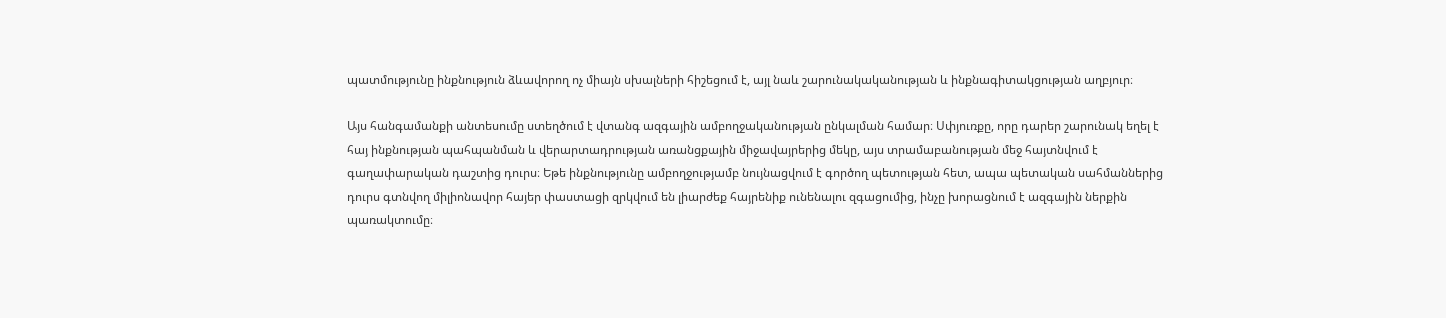պատմությունը ինքնություն ձևավորող ոչ միայն սխալների հիշեցում է, այլ նաև շարունակականության և ինքնագիտակցության աղբյուր։

Այս հանգամանքի անտեսումը ստեղծում է վտանգ ազգային ամբողջականության ընկալման համար։ Սփյուռքը, որը դարեր շարունակ եղել է հայ ինքնության պահպանման և վերարտադրության առանցքային միջավայրերից մեկը, այս տրամաբանության մեջ հայտնվում է գաղափարական դաշտից դուրս։ Եթե ինքնությունը ամբողջությամբ նույնացվում է գործող պետության հետ, ապա պետական սահմաններից դուրս գտնվող միլիոնավոր հայեր փաստացի զրկվում են լիարժեք հայրենիք ունենալու զգացումից, ինչը խորացնում է ազգային ներքին պառակտումը։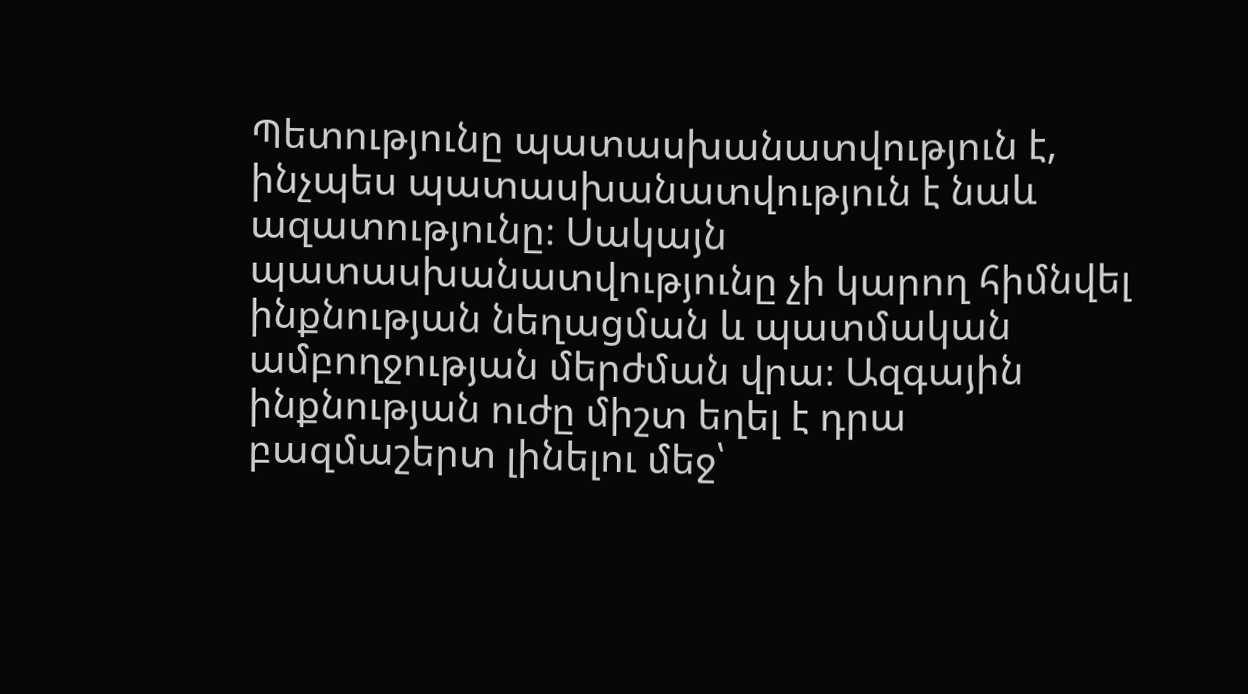Պետությունը պատասխանատվություն է, ինչպես պատասխանատվություն է նաև ազատությունը։ Սակայն պատասխանատվությունը չի կարող հիմնվել ինքնության նեղացման և պատմական ամբողջության մերժման վրա։ Ազգային ինքնության ուժը միշտ եղել է դրա բազմաշերտ լինելու մեջ՝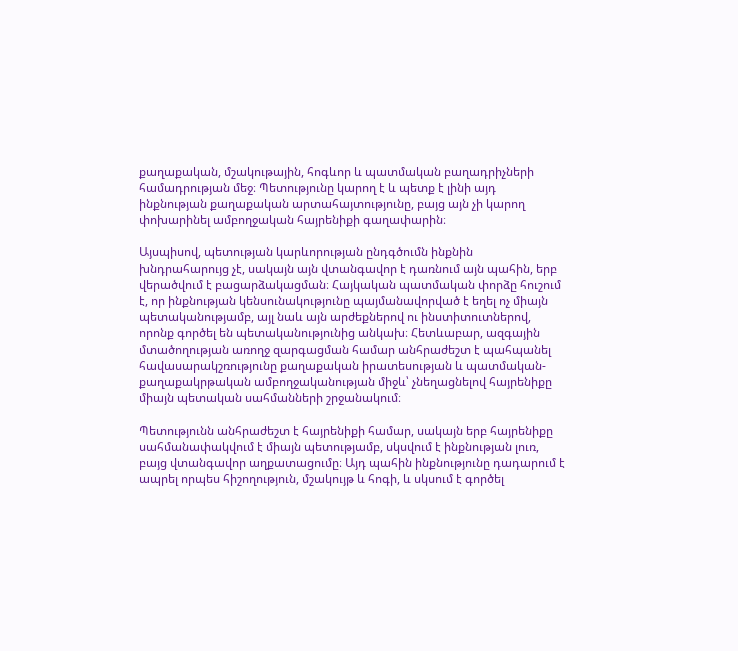քաղաքական, մշակութային, հոգևոր և պատմական բաղադրիչների համադրության մեջ։ Պետությունը կարող է և պետք է լինի այդ ինքնության քաղաքական արտահայտությունը, բայց այն չի կարող փոխարինել ամբողջական հայրենիքի գաղափարին։

Այսպիսով, պետության կարևորության ընդգծումն ինքնին խնդրահարույց չէ, սակայն այն վտանգավոր է դառնում այն պահին, երբ վերածվում է բացարձակացման։ Հայկական պատմական փորձը հուշում է, որ ինքնության կենսունակությունը պայմանավորված է եղել ոչ միայն պետականությամբ, այլ նաև այն արժեքներով ու ինստիտուտներով, որոնք գործել են պետականությունից անկախ։ Հետևաբար, ազգային մտածողության առողջ զարգացման համար անհրաժեշտ է պահպանել հավասարակշռությունը քաղաքական իրատեսության և պատմական-քաղաքակրթական ամբողջականության միջև՝ չնեղացնելով հայրենիքը միայն պետական սահմանների շրջանակում։

Պետությունն անհրաժեշտ է հայրենիքի համար, սակայն երբ հայրենիքը սահմանափակվում է միայն պետությամբ, սկսվում է ինքնության լուռ, բայց վտանգավոր աղքատացումը։ Այդ պահին ինքնությունը դադարում է ապրել որպես հիշողություն, մշակույթ և հոգի, և սկսում է գործել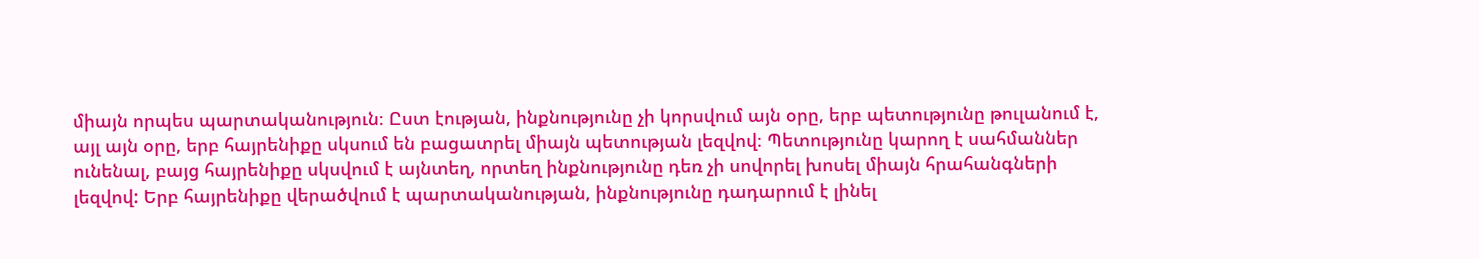միայն որպես պարտականություն։ Ըստ էության, ինքնությունը չի կորսվում այն օրը, երբ պետությունը թուլանում է, այլ այն օրը, երբ հայրենիքը սկսում են բացատրել միայն պետության լեզվով։ Պետությունը կարող է սահմաններ ունենալ, բայց հայրենիքը սկսվում է այնտեղ, որտեղ ինքնությունը դեռ չի սովորել խոսել միայն հրահանգների լեզվով: Երբ հայրենիքը վերածվում է պարտականության, ինքնությունը դադարում է լինել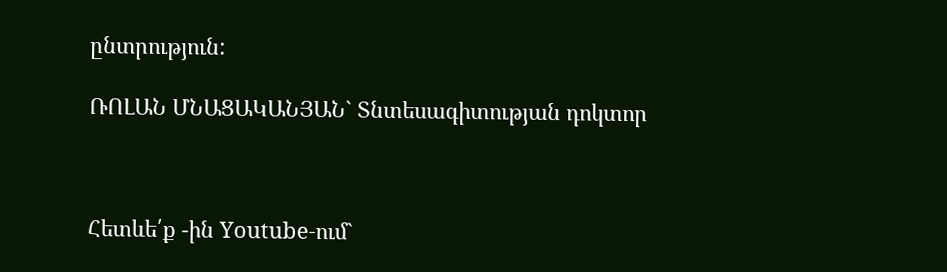ընտրություն:

ՌՈԼԱՆ ՄՆԱՑԱԿԱՆՅԱՆ` Տնտեսագիտության դոկտոր



Հետևե՛ք -ին Youtube-ում`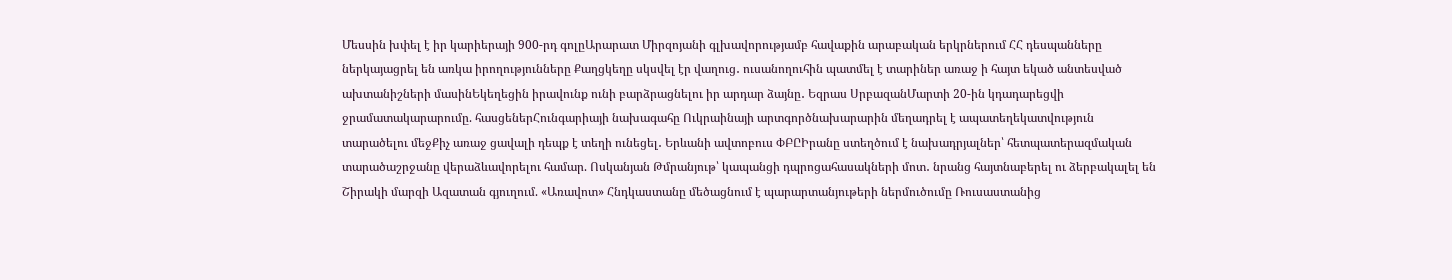Մեսսին խփել է իր կարիերայի 900-րդ գոլըԱրարատ Միրզոյանի գլխավորությամբ հավաքին արաբական երկրներում ՀՀ դեսպանները ներկայացրել են առկա իրողությունները Քաղցկեղը սկսվել էր վաղուց․ ուսանողուհին պատմել է տարիներ առաջ ի հայտ եկած անտեսված ախտանիշների մասինԵկեղեցին իրավունք ունի բարձրացնելու իր արդար ձայնը․ Եզրաս ՍրբազանՄարտի 20-ին կդադարեցվի ջրամատակարարումը. հասցեներՀունգարիայի նախագահը Ուկրաինայի արտգործնախարարին մեղադրել է ապատեղեկատվություն տարածելու մեջՔիչ առաջ ցավալի դեպք է տեղի ունեցել․ Երևանի ավտոբուս ՓԲԸԻրանը ստեղծում է նախադրյալներ՝ հետպատերազմական տարածաշրջանը վերաձևավորելու համար. Ոսկանյան Թմրանյութ՝ կապանցի դպրոցահասակների մոտ․ նրանց հայտնաբերել ու ձերբակալել են Շիրակի մարզի Ազատան գյուղում. «Առավոտ» Հնդկաստանը մեծացնում է պարարտանյութերի ներմուծումը Ռուսաստանից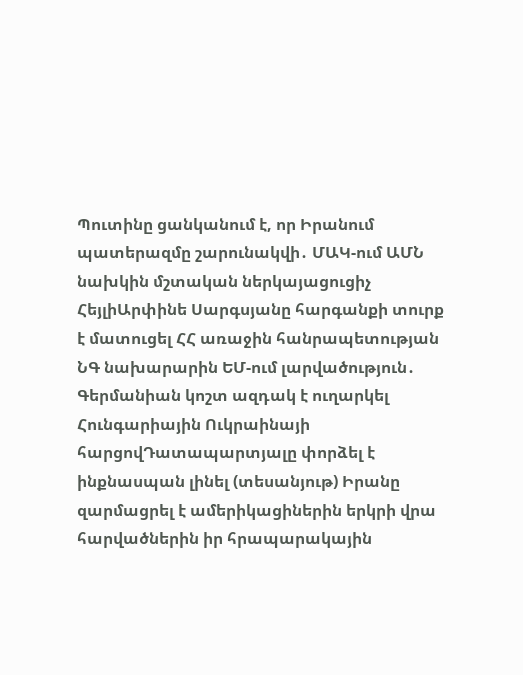Պուտինը ցանկանում է, որ Իրանում պատերազմը շարունակվի․ ՄԱԿ-ում ԱՄՆ նախկին մշտական ներկայացուցիչ ՀեյլիԱրփինե Սարգսյանը հարգանքի տուրք է մատուցել ՀՀ առաջին հանրապետության ՆԳ նախարարին ԵՄ-ում լարվածություն․ Գերմանիան կոշտ ազդակ է ուղարկել Հունգարիային Ուկրաինայի հարցովԴատապարտյալը փորձել է ինքնասպան լինել (տեսանյութ) Իրանը զարմացրել է ամերիկացիներին երկրի վրա հարվածներին իր հրապարակային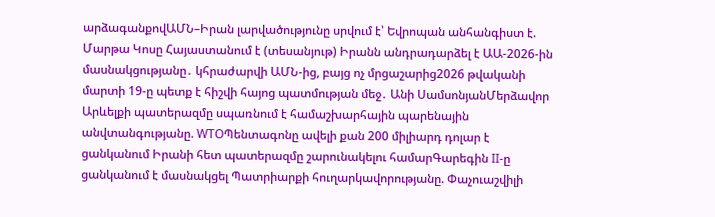արձագանքովԱՄՆ–Իրան լարվածությունը սրվում է՝ Եվրոպան անհանգիստ է. Մարթա Կոսը Հայաստանում է (տեսանյութ) Իրանն անդրադարձել է ԱԱ-2026-ին մասնակցությանը․ կհրաժարվի ԱՄՆ-ից, բայց ոչ մրցաշարից2026 թվականի մարտի 19-ը պետք է հիշվի հայոց պատմության մեջ․ Անի ՍամսոնյանՄերձավոր Արևելքի պատերազմը սպառնում է համաշխարհային պարենային անվտանգությանը. WTOՊենտագոնը ավելի քան 200 միլիարդ դոլար է ցանկանում Իրանի հետ պատերազմը շարունակելու համարԳարեգին II-ը ցանկանում է մասնակցել Պատրիարքի հուղարկավորությանը. Փաչուաշվիլի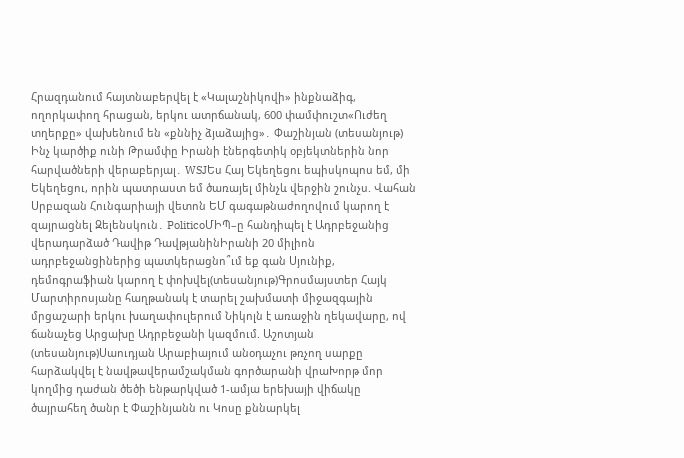Հրազդանում հայտնաբերվել է «Կալաշնիկովի» ինքնաձիգ, ողորկափող հրացան, երկու ատրճանակ, 600 փամփուշտ«Ուժեղ տղերքը» վախենում են «քննիչ ձյաձայից»․ Փաշինյան (տեսանյութ) Ինչ կարծիք ունի Թրամփը Իրանի էներգետիկ օբյեկտներին նոր հարվածների վերաբերյալ․ WSJԵս Հայ Եկեղեցու եպիսկոպոս եմ, մի Եկեղեցու, որին պատրաստ եմ ծառայել մինչև վերջին շունչս. Վահան Սրբազան Հունգարիայի վետոն ԵՄ գագաթնաժողովում կարող է զայրացնել Զելենսկուն․ PoliticoՄԻՊ–ը հանդիպել է Ադրբեջանից վերադարձած Դավիթ ԴավթյանինԻրանի 20 միլիոն ադրբեջանցիներից պատկերացնո՞ւմ եք գան Սյունիք, դեմոգրաֆիան կարող է փոխվել(տեսանյութ)Գրոսմայստեր Հայկ Մարտիրոսյանը հաղթանակ է տարել շախմատի միջազգային մրցաշարի երկու խաղափուլերում Նիկոլն է առաջին ղեկավարը, ով ճանաչեց Արցախը Ադրբեջանի կազմում. Աշոտյան (տեսանյութ)Սաուդյան Արաբիայում անօդաչու թռչող սարքը հարձակվել է նավթավերամշակման գործարանի վրաԽորթ մոր կողմից դաժան ծեծի ենթարկված 1-ամյա երեխայի վիճակը ծայրահեղ ծանր է Փաշինյանն ու Կոսը քննարկել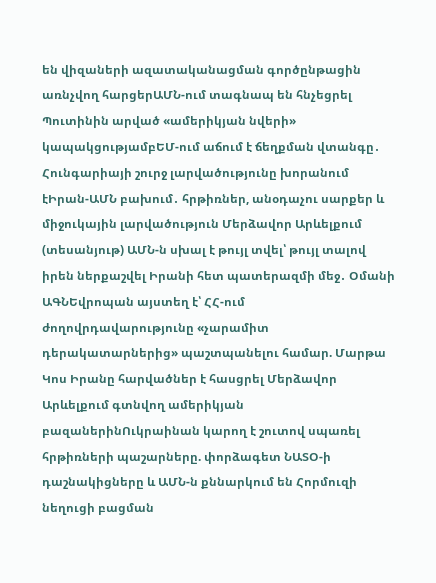են վիզաների ազատականացման գործընթացին առնչվող հարցերԱՄՆ-ում տագնապ են հնչեցրել Պուտինին արված «ամերիկյան նվերի» կապակցությամբԵՄ-ում աճում է ճեղքման վտանգը․ Հունգարիայի շուրջ լարվածությունը խորանում էԻրան-ԱՄՆ բախում․ հրթիռներ, անօդաչու սարքեր և միջուկային լարվածություն Մերձավոր Արևելքում (տեսանյութ) ԱՄՆ-ն սխալ է թույլ տվել՝ թույլ տալով իրեն ներքաշվել Իրանի հետ պատերազմի մեջ․ Օմանի ԱԳՆԵվրոպան այստեղ է՝ ՀՀ-ում ժողովրդավարությունը «չարամիտ դերակատարներից» պաշտպանելու համար. Մարթա Կոս Իրանը հարվածներ է հասցրել Մերձավոր Արևելքում գտնվող ամերիկյան բազաներինՈւկրաինան կարող է շուտով սպառել հրթիռների պաշարները. փորձագետ ՆԱՏՕ-ի դաշնակիցները և ԱՄՆ-ն քննարկում են Հորմուզի նեղուցի բացման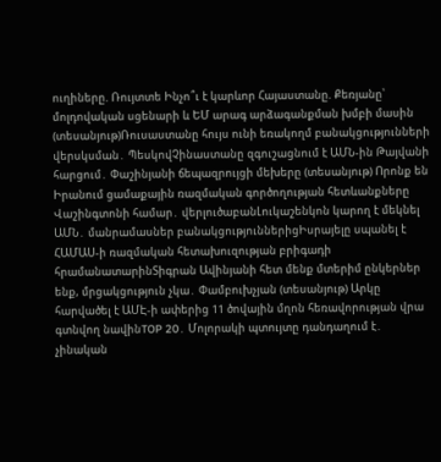ուղիները. Ռույտտե Ինչո՞ւ է կարևոր Հայաստանը. Քեռյանը՝ մոլդովական սցենարի և ԵՄ արագ արձագանքման խմբի մասին (տեսանյութ)Ռուսաստանը հույս ունի եռակողմ բանակցությունների վերսկսման․ ՊեսկովՉինաստանը զգուշացնում է ԱՄՆ-ին Թայվանի հարցում․ Փաշինյանի ճեպազրույցի մեխերը (տեսանյութ) Որոնք են Իրանում ցամաքային ռազմական գործողության հետևանքները Վաշինգտոնի համար․ վերլուծաբանԼուկաշենկոն կարող է մեկնել ԱՄՆ․ մանրամասներ բանակցություններիցԻսրայելը սպանել է ՀԱՄԱՍ-ի ռազմական հետախուզության բրիգադի հրամանատարինՏիգրան Ավինյանի հետ մենք մտերիմ ընկերներ ենք, մրցակցություն չկա․ Փամբուխչյան (տեսանյութ) Արկը հարվածել է ԱՄԷ-ի ափերից 11 ծովային մղոն հեռավորության վրա գտնվող նավինTOP 20․ Մոլորակի պտույտը դանդաղում է․ չինական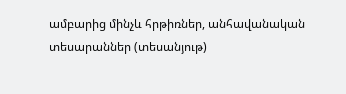ամբարից մինչև հրթիռներ, անհավանական տեսարաններ (տեսանյութ)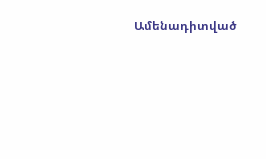Ամենադիտված